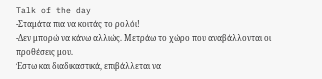Talk of the day
-Σταμάτα πια να κοιτάς το ρολόι!
-Δεν μπορώ να κάνω αλλιώς. Μετράω το χώρο που αναβάλλονται οι προθέσεις μου.
Έστω και διαδικαστικά, επιβάλλεται να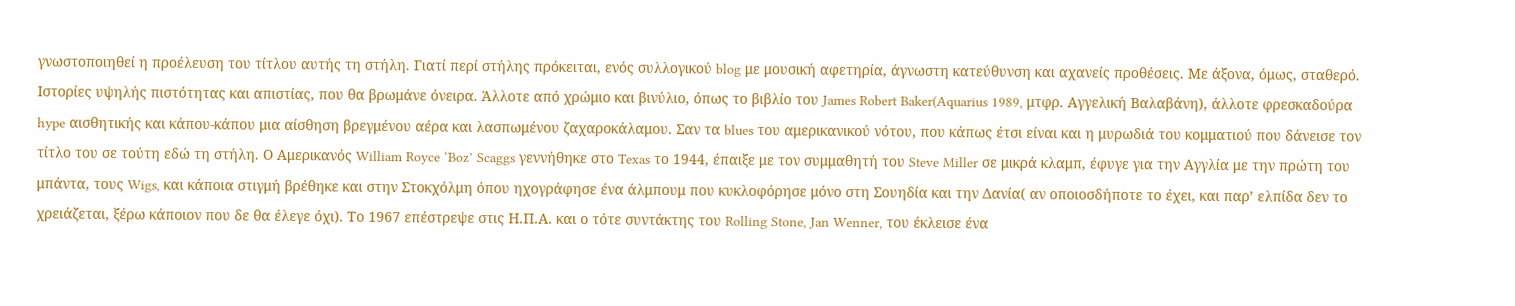γνωστοποιηθεί η προέλευση του τίτλου αυτής τη στήλη. Γιατί περί στήλης πρόκειται, ενός συλλογικού blog με μουσική αφετηρία, άγνωστη κατεύθυνση και αχανείς προθέσεις. Με άξονα, όμως, σταθερό. Ιστορίες υψηλής πιστότητας και απιστίας, που θα βρωμάνε όνειρα. Άλλοτε από χρώμιο και βινύλιο, όπως το βιβλίο του James Robert Baker(Aquarius 1989, μτφρ. Αγγελική Βαλαβάνη), άλλοτε φρεσκαδούρα hype αισθητικής και κάπου-κάπου μια αίσθηση βρεγμένου αέρα και λασπωμένου ζαχαροκάλαμου. Σαν τα blues του αμερικανικού νότου, που κάπως έτσι είναι και η μυρωδιά του κομματιού που δάνεισε τον τίτλο του σε τούτη εδώ τη στήλη. Ο Αμερικανός William Royce ‘Boz’ Scaggs γεννήθηκε στο Texas το 1944, έπαιξε με τον συμμαθητή του Steve Miller σε μικρά κλαμπ, έφυγε για την Αγγλία με την πρώτη του μπάντα, τους Wigs, και κάποια στιγμή βρέθηκε και στην Στοκχόλμη όπου ηχογράφησε ένα άλμπουμ που κυκλοφόρησε μόνο στη Σουηδία και την Δανία( αν οποιοσδήποτε το έχει, και παρ’ ελπίδα δεν το χρειάζεται, ξέρω κάποιον που δε θα έλεγε όχι). Το 1967 επέστρεψε στις Η.Π.Α. και ο τότε συντάκτης του Rolling Stone, Jan Wenner, του έκλεισε ένα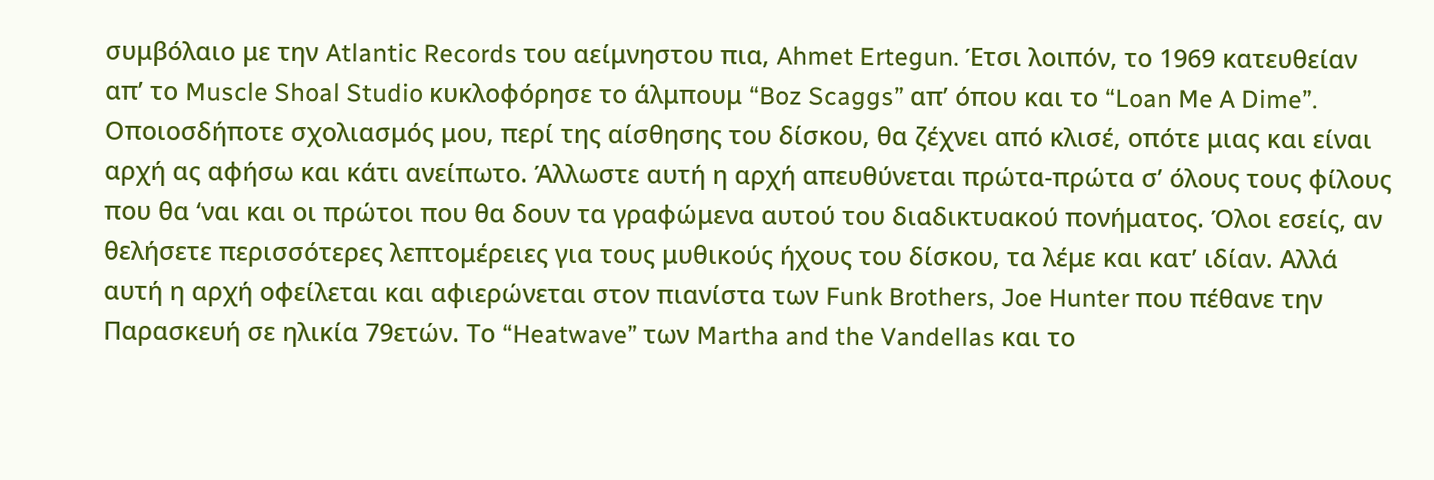συμβόλαιο με την Atlantic Records του αείμνηστου πια, Ahmet Ertegun. Έτσι λοιπόν, το 1969 κατευθείαν απ’ το Muscle Shoal Studio κυκλοφόρησε το άλμπουμ “Boz Scaggs” απ’ όπου και το “Loan Me A Dime”. Οποιοσδήποτε σχολιασμός μου, περί της αίσθησης του δίσκου, θα ζέχνει από κλισέ, οπότε μιας και είναι αρχή ας αφήσω και κάτι ανείπωτο. Άλλωστε αυτή η αρχή απευθύνεται πρώτα-πρώτα σ’ όλους τους φίλους που θα ‘ναι και οι πρώτοι που θα δουν τα γραφώμενα αυτού του διαδικτυακού πονήματος. Όλοι εσείς, αν θελήσετε περισσότερες λεπτομέρειες για τους μυθικούς ήχους του δίσκου, τα λέμε και κατ’ ιδίαν. Αλλά αυτή η αρχή οφείλεται και αφιερώνεται στον πιανίστα των Funk Brothers, Joe Hunter που πέθανε την Παρασκευή σε ηλικία 79ετών. Το “Heatwave” των Martha and the Vandellas και το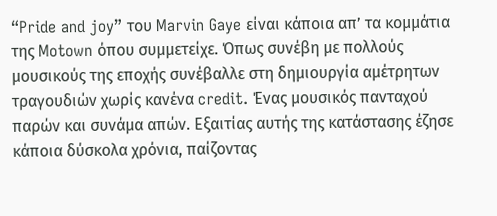“Pride and joy” του Marvin Gaye είναι κάποια απ’ τα κομμάτια της Motown όπου συμμετείχε. Όπως συνέβη με πολλούς μουσικούς της εποχής συνέβαλλε στη δημιουργία αμέτρητων τραγουδιών χωρίς κανένα credit. Ένας μουσικός πανταχού παρών και συνάμα απών. Εξαιτίας αυτής της κατάστασης έζησε κάποια δύσκολα χρόνια, παίζοντας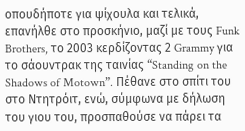οπουδήποτε για ψίχουλα και τελικά, επανήλθε στο προσκήνιο, μαζί με τους Funk Brothers, το 2003 κερδίζοντας 2 Grammy για το σάουντρακ της ταινίας “Standing on the Shadows of Motown”. Πέθανε στο σπίτι του στο Ντητρόιτ, ενώ, σύμφωνα με δήλωση του γιου του, προσπαθούσε να πάρει τα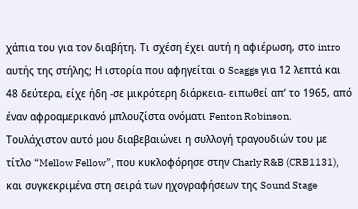χάπια του για τον διαβήτη. Τι σχέση έχει αυτή η αφιέρωση, στο intro αυτής της στήλης; Η ιστορία που αφηγείται ο Scaggs για 12 λεπτά και 48 δεύτερα, είχε ήδη -σε μικρότερη διάρκεια- ειπωθεί απ’ το 1965, από έναν αφροαμερικανό μπλουζίστα ονόματι Fenton Robinson. Τουλάχιστον αυτό μου διαβεβαιώνει η συλλογή τραγουδιών του με τίτλο “Mellow Fellow”, που κυκλοφόρησε στην Charly R&B (CRB1131), και συγκεκριμένα στη σειρά των ηχογραφήσεων της Sound Stage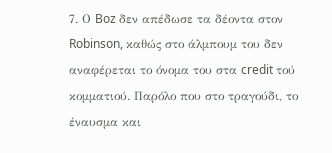7. Ο Boz δεν απέδωσε τα δέοντα στον Robinson, καθώς στο άλμπουμ του δεν αναφέρεται το όνομα του στα credit τού κομματιού. Παρόλο που στο τραγούδι, το έναυσμα και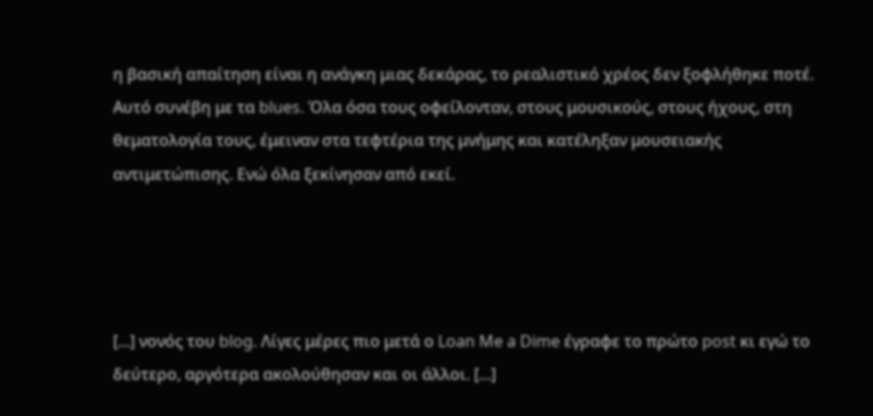η βασική απαίτηση είναι η ανάγκη μιας δεκάρας, το ρεαλιστικό χρέος δεν ξοφλήθηκε ποτέ. Αυτό συνέβη με τα blues. Όλα όσα τους οφείλονταν, στους μουσικούς, στους ήχους, στη θεματολογία τους, έμειναν στα τεφτέρια της μνήμης και κατέληξαν μουσειακής αντιμετώπισης. Ενώ όλα ξεκίνησαν από εκεί.




[...] νονός του blog. Λίγες μέρες πιο μετά ο Loan Me a Dime έγραφε το πρώτο post κι εγώ το δεύτερο, αργότερα ακολούθησαν και οι άλλοι. [...]